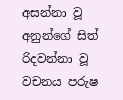අසන්නා වූ අනුන්ගේ සිත් රිදවන්නා වූ වචනය පරුෂ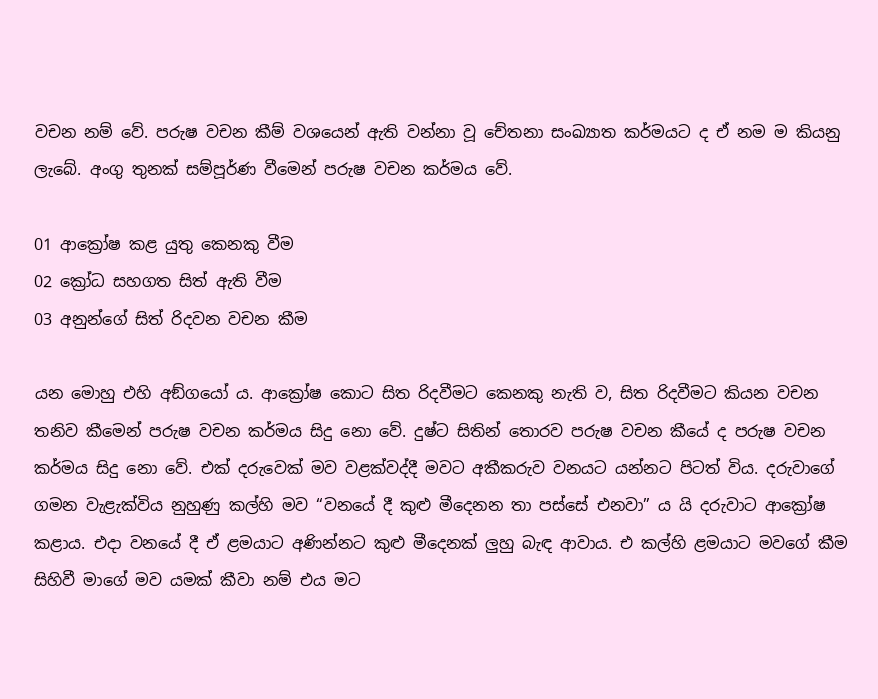වචන නම් වේ. පරුෂ වචන කීම් වශයෙන් ඇති වන්නා වූ චේතනා සංඛ්‍යාත කර්මයට ද ඒ නම ම කියනු ලැබේ. අංගු තුනක් සම්පූර්ණ වීමෙන් පරුෂ වචන කර්මය වේ.

01 ආක්‍රෝෂ කළ යුතු කෙනකු වීම
02 ක්‍රෝධ සහගත සිත් ඇති වීම
03 අනුන්ගේ සිත් රිදවන වචන කීම

යන මොහු එහි අඞ්ගයෝ ය. ආක්‍රෝෂ කොට සිත රිදවීමට කෙනකු නැති ව, සිත රිදවීමට කියන වචන තනිව කීමෙන් පරුෂ වචන කර්මය සිදු නො වේ. දුෂ්ට සිතින් තොරව පරුෂ වචන කීයේ ද පරුෂ වචන කර්මය සිදු නො වේ. එක් දරුවෙක් මව වළක්වද්දී මවට අකීකරුව වනයට යන්නට පිටත් විය. දරුවාගේ ගමන වැළැක්විය නුහුණු කල්හි මව “වනයේ දී කුළු මීදෙනන තා පස්සේ එනවා” ය යි දරුවාට ආක්‍රෝෂ කළාය. එදා වනයේ දී ඒ ළමයාට අණින්නට කුළු මීදෙනක් ලුහු බැඳ ආවාය. එ කල්හි ළමයාට මවගේ කීම සිහිවී මාගේ මව යමක් කීවා නම් එය මට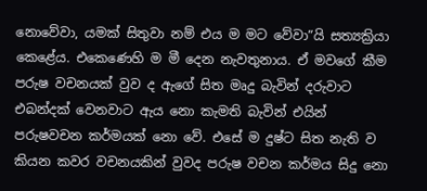නොවේවා, යමක් සිතුවා නම් එය ම මට වේවා”යි සත්‍යක්‍රියා කෙළේය. එකෙණෙහි ම මී දෙන නැවතුනාය. ඒ මවගේ කීම පරුෂ වචනයක් වුව ද ඇගේ සිත මෘදු බැවින් දරුවාට එබන්දක් වෙනවාට ඇය නො කැමති බැවින් එයින් පරුෂවචන කර්මයක් නො වේ. එසේ ම දුෂ්ට සිත නැති ව කියන කවර වචනයකින් වුවද පරුෂ වචන කර්මය සිදු නො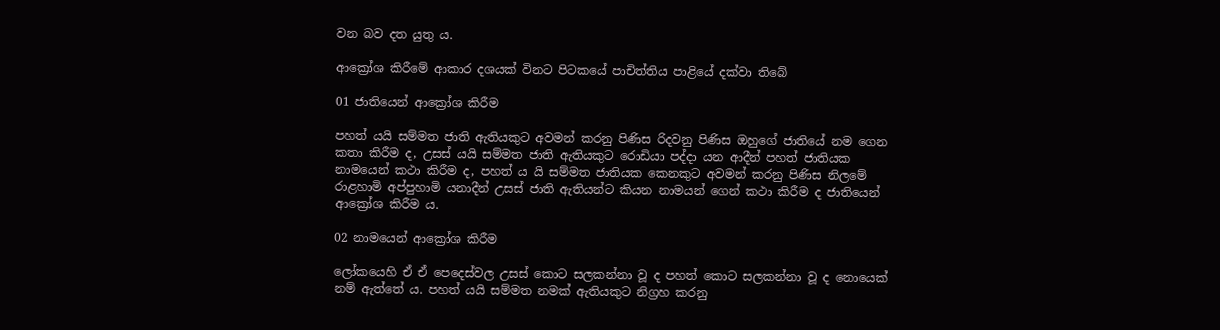වන බව දත යුතු ය.

ආක්‍රෝශ කිරීමේ ආකාර දශයක් විනට පිටකයේ පාචිත්තිය පාළියේ දක්වා තිබේ

01 ජාතියෙන් ආක්‍රෝශ කිරීම

පහත් යයි සම්මත ජාති ඇතියකුට අවමන් කරනු පිණිස රිදවනු පිණිස ඔහුගේ ජාතියේ නම ගෙන කතා කිරීම ද, උසස් යයි සම්මත ජාති ඇතියකුට රොඩියා පද්දා යන ආදීන් පහත් ජාතියක නාමයෙන් කථා කිරීම ද, පහත් ය යි සම්මත ජාතියක කෙනකුට අවමන් කරනු පිණිස නිලමේ රාළහාමි අප්පුහාමි යනාදීන් උසස් ජාති ඇතියන්ට කියන නාමයන් ගෙන් කථා කිරීම ද ජාතියෙන් ආක්‍රෝශ කිරීම ය.

02 නාමයෙන් ආක්‍රෝශ කිරීම

ලෝකයෙහි ඒ ඒ පෙදෙස්වල උසස් කොට සලකන්නා වූ ද පහත් කොට සලකන්නා වූ ද නොයෙක් නම් ඇත්තේ ය. පහත් යයි සම්මත නමක් ඇතියකුට නිග්‍ර‍හ කරනු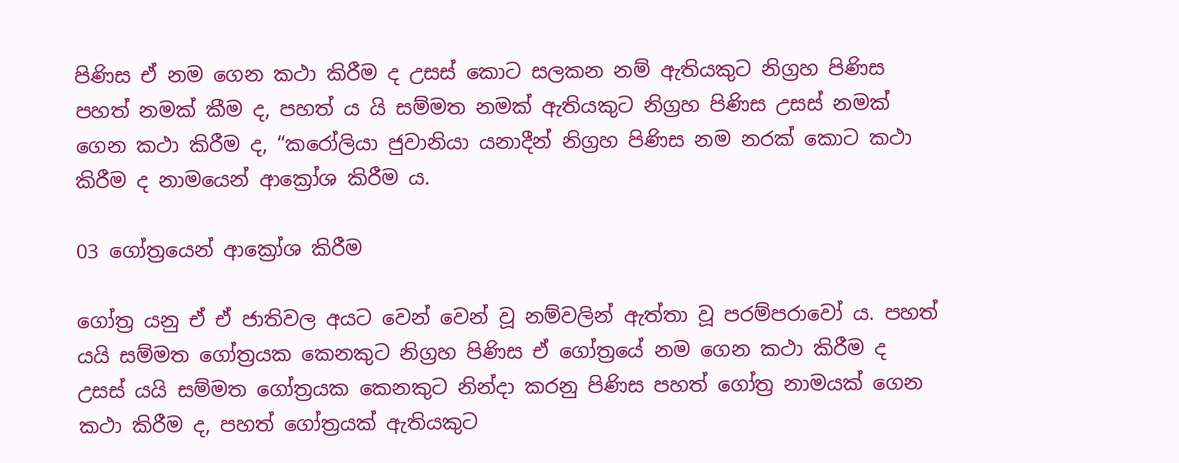පිණිස ඒ නම ගෙන කථා කිරීම ද උසස් කොට සලකන නම් ඇතියකුට නිග්‍ර‍හ පිණිස පහත් නමක් කීම ද, පහත් ය යි සම්මත නමක් ඇතියකුට නිග්‍ර‍හ පිණිස උසස් නමක් ගෙන කථා කිරීම ද, “කරෝලියා ජුවානියා යනාදීන් නිග්‍ර‍හ පිණිස නම නරක් කොට කථා කිරීම ද නාමයෙන් ආක්‍රෝශ කිරීම ය.

03 ගෝත්‍රයෙන් ආක්‍රෝශ කිරීම

ගෝත්‍ර‍ යනු ඒ ඒ ජාතිවල අයට වෙන් වෙන් වූ නම්වලින් ඇත්තා වූ පරම්පරාවෝ ය. පහත් යයි සම්මත ගෝත්‍ර‍යක කෙනකුට නිග්‍ර‍හ පිණිස ඒ ගෝත්‍රයේ නම ගෙන කථා කිරීම ද උසස් යයි සම්මත ගෝත්‍ර‍යක කෙනකුට නින්දා කරනු පිණිස පහත් ගෝත්‍ර‍ නාමයක් ගෙන කථා කිරීම ද, පහත් ගෝත්‍ර‍යක් ඇතියකුට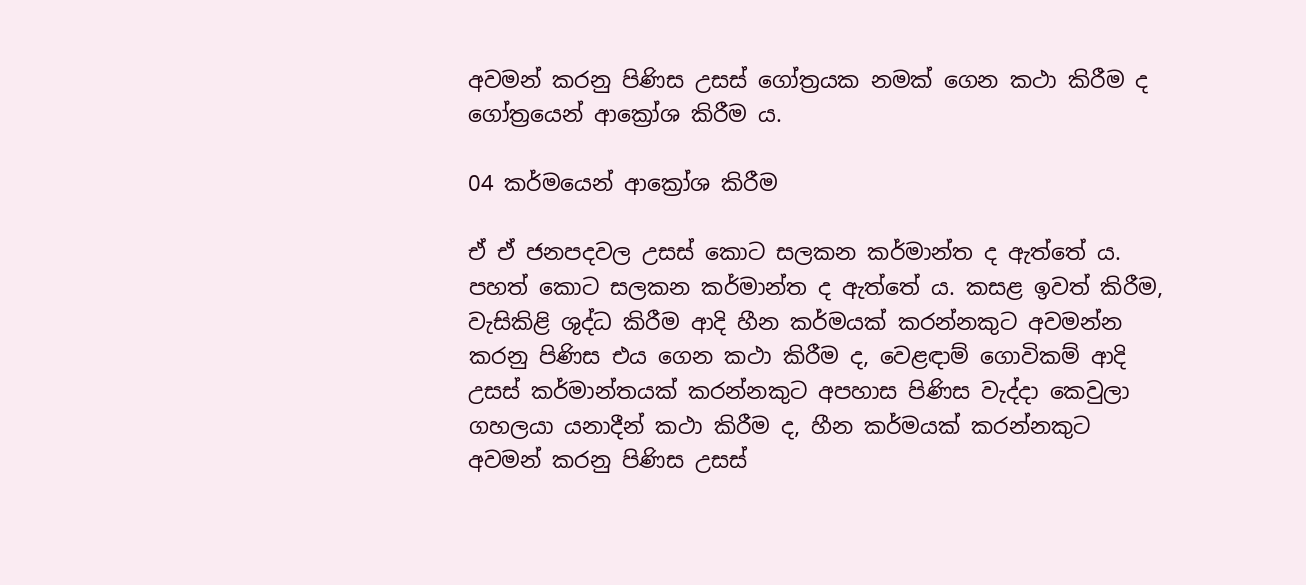අවමන් කරනු පිණිස උසස් ගෝත්‍ර‍යක නමක් ගෙන කථා කිරීම ද ගෝත්‍රයෙන් ආක්‍රෝශ කිරීම ය.

04 කර්මයෙන් ආක්‍රෝශ කිරීම

ඒ ඒ ජනපදවල උසස් කොට සලකන කර්මාන්ත ද ඇත්තේ ය. පහත් කොට සලකන කර්මාන්ත ද ඇත්තේ ය. කසළ ඉවත් කිරීම, වැසිකිළි ශුද්ධ කිරීම ආදි හීන කර්මයක් කරන්නකුට අවමන්න කරනු පිණිස එය ගෙන කථා කිරීම ද, වෙළඳාම් ගොවිකම් ආදි උසස් කර්මාන්තයක් කරන්නකුට අපහාස පිණිස වැද්දා කෙවුලා ගහලයා යනාදීන් කථා කිරීම ද, හීන කර්මයක් කරන්නකුට අවමන් කරනු පිණිස උසස්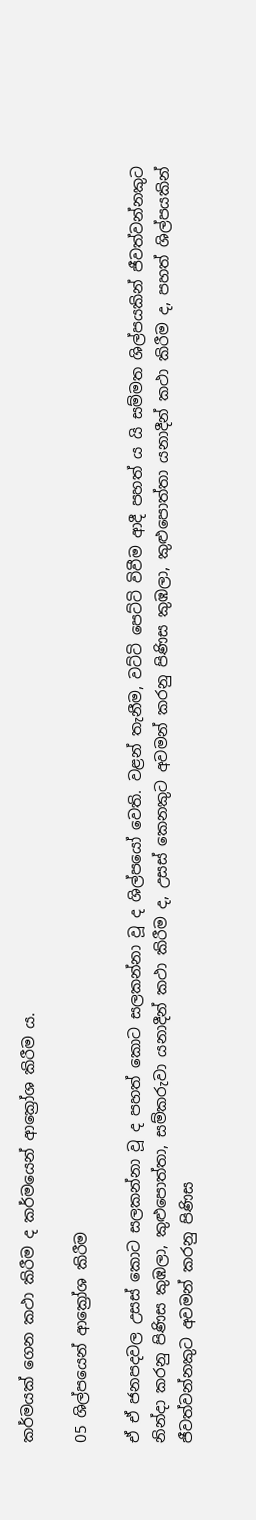කර්මයක් ගෙන කථා කිරීම ද කර්මයෙන් ආක්‍රෝශ කිරීම ය.

05 ශිල්පයෙන් ආක්‍රෝශ කිරීම

ඒ ඒ ජනපදවල උසස් කොට සලකන්නා වූ ද පහත් කොට සලකන්නා වූ ද ශිල්පයෝ වෙති. වළන් තැනීම, වට්ටි පෙට්ටි විවීම ආදී පහත් ය යි සම්මත ශිල්පයකින් ජීවත්වන්නකුට නින්දා කරනු පිණිස කුඹලා, කුළුපොත්තා, සම්කරුවා යනාදීන් කථා කිරීම ද, උසස් කෙනකුට අවමන් කරනු පිණිස කුඹලා, කුළුපොත්තා යනාදීන් කථා කිරීම ද, පහත් ශිල්පයකින් ජීවත්වන්නකුට අවමන් කරනු පිණිස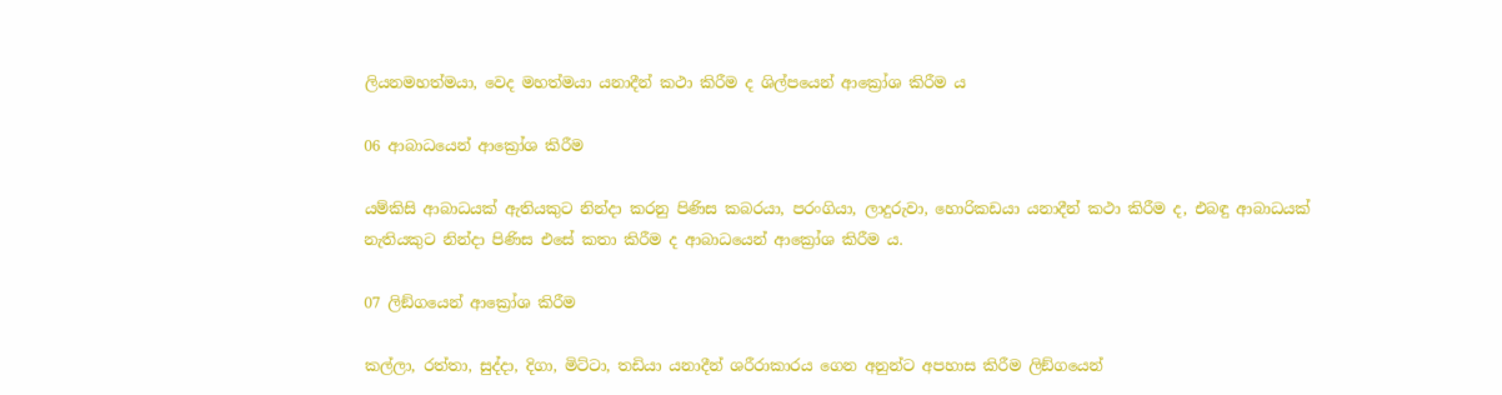ලියනමහත්මයා, වෙද මහත්මයා යනාදීන් කථා කිරීම ද ශිල්පයෙන් ආක්‍රෝශ කිරීම ය

06 ආබාධයෙන් ආක්‍රෝශ කිරීම

යම්කිසි ආබාධයක් ඇතියකුට නින්දා කරනු පිණිස කබරයා, පරංගියා, ලාදුරුවා, හොරිකඩයා යනාදීන් කථා කිරීම ද, එබඳු ආබාධයක් නැතියකුට නින්දා පිණිස එසේ කතා කිරීම ද ආබාධයෙන් ආක්‍රෝශ කිරීම ය.

07 ලිඞ්ගයෙන් ආක්‍රෝශ කිරීම

කල්ලා, රත්තා, සුද්දා, දිගා, මිට්ටා, තඩියා යනාදීන් ශරීරාකාරය ගෙන අනුන්ට අපහාස කිරීම ලිඞ්ගයෙන්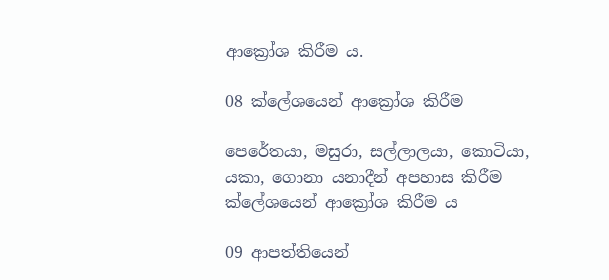ආක්‍රෝශ කිරීම ය.

08 ක්ලේශයෙන් ආක්‍රෝශ කිරීම

පෙරේතයා, මසුරා, සල්ලාලයා, කොටියා, යකා, ගොනා යනාදීන් අපහාස කිරීම ක්ලේශයෙන් ආක්‍රෝශ කිරීම ය

09 ආපත්තියෙන්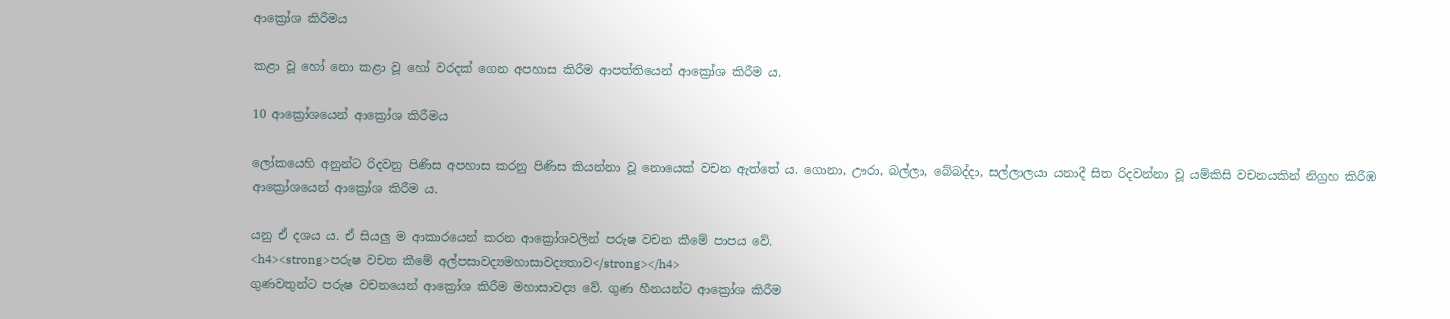ආක්‍රෝශ කිරීමය

කළා වූ හෝ නො කළා වූ හෝ වරදක් ගෙන අපහාස කිරීම ආපත්තියෙන් ආක්‍රෝශ කිරීම ය.

10 ආක්‍රෝශයෙන් ආක්‍රෝශ කිරීමය

ලෝකයෙහි අනුන්ට රිදවනු පිණිස අපහාස කරනු පිණිස කියන්නා වූ නොයෙක් වචන ඇත්තේ ය. ගොනා, ඌරා, බල්ලා, බේබද්දා, සල්ලාලයා යනාදී සිත රිදවන්නා වූ යම්කිසි වචනයකින් නිග්‍ර‍හ කිරීඹ ආක්‍රෝශයෙන් ආක්‍රෝශ කිරීම ය.

යනු ඒ දශය ය. ඒ සියලු ම ආකාරයෙන් කරන ආක්‍රෝශවලින් පරුෂ වචන කීමේ පාපය වේ.
<h4><strong>පරුෂ වචන කීමේ අල්පසාවද්‍යමහාසාවද්‍යතාව</strong></h4>
ගුණවතුන්ට පරුෂ වචනයෙන් ආක්‍රෝශ කිරීම මහාසාවද්‍ය වේ. ගුණ හීනයන්ට ආක්‍රෝශ කිරීම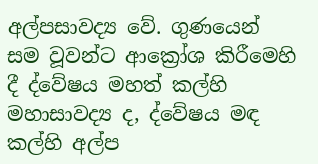අල්පසාවද්‍ය වේ. ගුණයෙන් සම වූවන්ට ආක්‍රෝශ කිරීමෙහි දී ද්වේෂය මහත් කල්හි මහාසාවද්‍ය ද, ද්වේෂය මඳ කල්හි අල්ප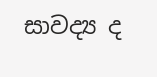සාවද්‍ය ද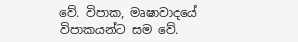වේ. විපාක, මෘෂාවාදයේ විපාකයන්ට සම වේ.